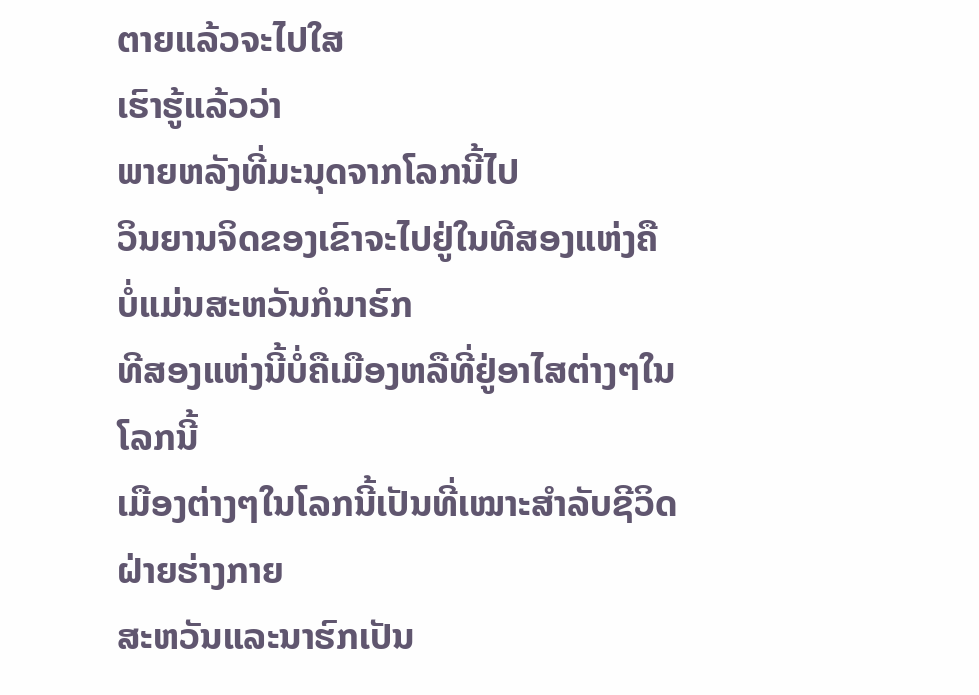ຕາຍແລ້ວຈະໄປໃສ
ເຮົາຮູ້ແລ້ວວ່າ
ພາຍຫລັງທີ່ມະນຸດຈາກໂລກນີ້ໄປ
ວິນຍານຈິດຂອງເຂົາຈະໄປຢູ່ໃນທີສອງແຫ່ງຄື
ບໍ່ແມ່ນສະຫວັນກໍນາຮົກ
ທີສອງແຫ່ງນີ້ບໍ່ຄືເມືອງຫລືທີ່ຢູ່ອາໄສຕ່າງໆໃນໂລກນີ້
ເມືອງຕ່າງໆໃນໂລກນີ້ເປັນທີ່ເໝາະສຳລັບຊີວິດຝ່າຍຮ່າງກາຍ
ສະຫວັນແລະນາຮົກເປັນ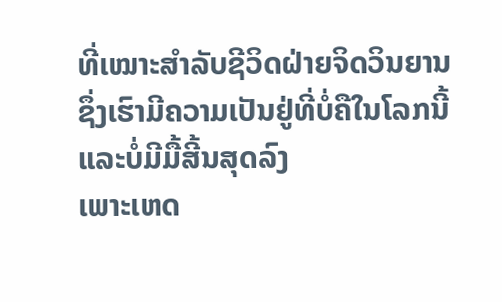ທີ່ເໝາະສຳລັບຊີວິດຝ່າຍຈິດວິນຍານ
ຊຶ່ງເຮົາມີຄວາມເປັນຢູ່ທີ່ບໍ່ຄືໃນໂລກນີ້
ແລະບໍ່ມີມື້ສີ້ນສຸດລົງ
ເພາະເຫດ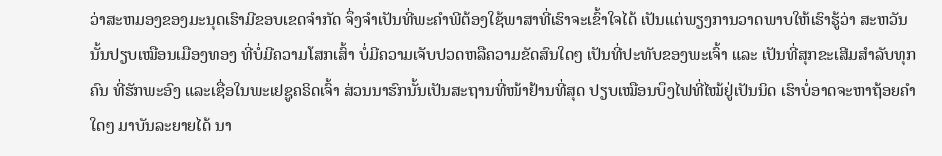ວ່າສະຫມອງຂອງມະນຸດເຮົາມີຂອບເຂດຈຳກັດ ຈຶ່ງຈຳເປັນທີ່ພະຄຳພີຕ້ອງໃຊ້ພາສາທີ່ເຮົາຈະເຂົ້າໃຈໄດ້ ເປັນແຕ່ພຽງການວາດພາບໃຫ້ເຮົາຮູ້ວ່າ ສະຫວັນນັ້ນປຽບເໝືອນເມືອງທອງ ທີ່ບໍ່ມີຄວາມໂສກເສົ້າ ບໍ່ມີຄວາມເຈັບປວດຫລືຄວາມຂັດສົນໃດໆ ເປັນທີ່ປະທັບຂອງພະເຈົ້າ ແລະ ເປັນທີ່ສຸກຂະເສີມສຳລັບທຸກຄົນ ທີ່ຮັກພະອົງ ແລະເຊື່ອໃນພະເຢຊູຄຣິດເຈົ້າ ສ່ວນນາຮົກນັ້ນເປັນສະຖານທີ່ໜ້າຢ້ານທີ່ສຸດ ປຽບເໝືອນບຶງໄຟທີ່ໄໝ້ຢູ່ເປັນນິດ ເຮົາບໍ່ອາດຈະຫາຖ້ອຍຄຳໃດໆ ມາບັນລະຍາຍໄດ້ ນາ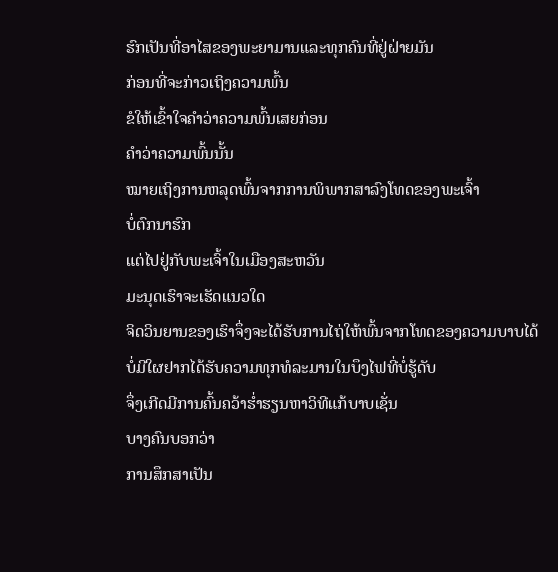ຮົກເປັນທີ່ອາໄສຂອງພະຍາມານແລະທຸກຄົນທີ່ຢູ່ຝ່າຍມັນ
ກ່ອນທີ່ຈະກ່າວເຖິງຄວາມພົ້ນ
ຂໍໃຫ້ເຂົ້າໃຈຄຳວ່າຄວາມພົ້ນເສຍກ່ອນ
ຄຳວ່າຄວາມພົ້ນນັ້ນ
ໝາຍເຖິງການຫລຸດພົ້ນຈາກການພິພາກສາລົງໂທດຂອງພະເຈົ້າ
ບໍ່ຕົກນາຮົກ
ແຕ່ໄປຢູ່ກັບພະເຈົ້າໃນເມືອງສະຫວັນ
ມະນຸດເຮົາຈະເຮັດແນວໃດ
ຈິດວິນຍານຂອງເຮົາຈຶ່ງຈະໄດ້ຮັບການໄຖ່ໃຫ້ພົ້ນຈາກໂທດຂອງຄວາມບາບໄດ້
ບໍ່ມີໃຜຢາກໄດ້ຮັບຄວາມທຸກທໍລະມານໃນບຶງໄຟທີ່ບໍ່ຮູ້ດັບ
ຈຶ່ງເກີດມີການຄົ້ນຄວ້າຮ່ຳຮຽນຫາວິທີແກ້ບາບເຊັ່ນ
ບາງຄົນບອກວ່າ
ການສຶກສາເປັນ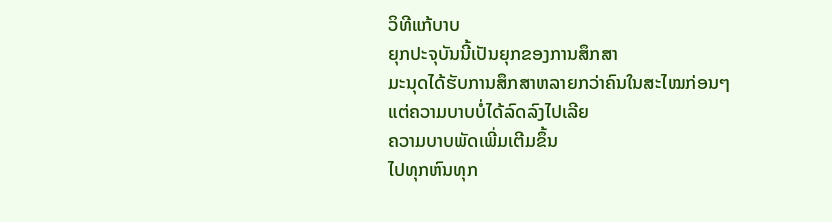ວິທີແກ້ບາບ
ຍຸກປະຈຸບັນນີ້ເປັນຍຸກຂອງການສຶກສາ
ມະນຸດໄດ້ຮັບການສຶກສາຫລາຍກວ່າຄົນໃນສະໄໝກ່ອນໆ
ແຕ່ຄວາມບາບບໍ່ໄດ້ລົດລົງໄປເລີຍ
ຄວາມບາບພັດເພີ່ມເຕີມຂຶ້ນ
ໄປທຸກຫົນທຸກ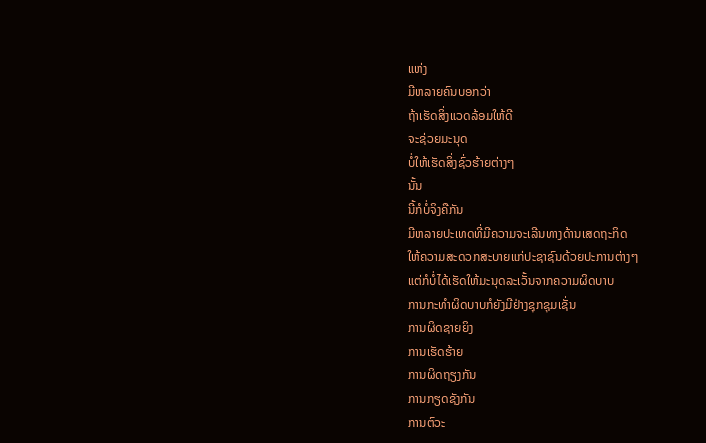ແຫ່ງ
ມີຫລາຍຄົນບອກວ່າ
ຖ້າເຮັດສິ່ງແວດລ້ອມໃຫ້ດີ
ຈະຊ່ວຍມະນຸດ
ບໍ່ໃຫ້ເຮັດສິ່ງຊົ່ວຮ້າຍຕ່າງໆ
ນັ້ນ
ນີ້ກໍບໍ່ຈິງຄືກັນ
ມີຫລາຍປະເທດທີ່ມີຄວາມຈະເລີນທາງດ້ານເສດຖະກິດ
ໃຫ້ຄວາມສະດວກສະບາຍແກ່ປະຊາຊົນດ້ວຍປະການຕ່າງໆ
ແຕ່ກໍບໍ່ໄດ້ເຮັດໃຫ້ມະນຸດລະເວັ້ນຈາກຄວາມຜິດບາບ
ການກະທຳຜິດບາບກໍຍັງມີຢ່າງຊຸກຊຸມເຊັ່ນ
ການຜິດຊາຍຍິງ
ການເຮັດຮ້າຍ
ການຜິດຖຽງກັນ
ການກຽດຊັງກັນ
ການຕົວະ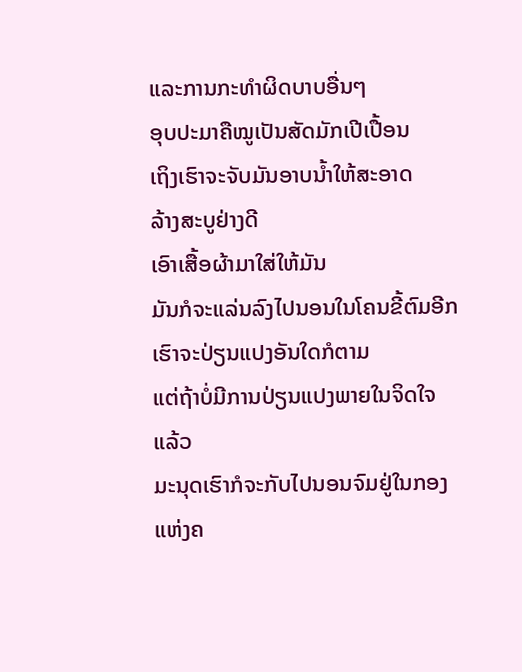ແລະການກະທຳຜິດບາບອື່ນໆ
ອຸບປະມາຄືໝູເປັນສັດມັກເປີເປື້ອນ
ເຖິງເຮົາຈະຈັບມັນອາບນ້ຳໃຫ້ສະອາດ
ລ້າງສະບູຢ່າງດີ
ເອົາເສື້ອຜ້າມາໃສ່ໃຫ້ມັນ
ມັນກໍຈະແລ່ນລົງໄປນອນໃນໂຄນຂີ້ຕົມອີກ
ເຮົາຈະປ່ຽນແປງອັນໃດກໍຕາມ
ແຕ່ຖ້າບໍ່ມີການປ່ຽນແປງພາຍໃນຈິດໃຈແລ້ວ
ມະນຸດເຮົາກໍຈະກັບໄປນອນຈົມຢູ່ໃນກອງແຫ່ງຄ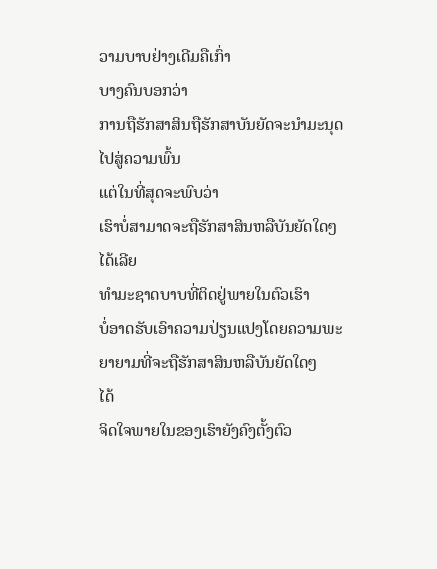ວາມບາບຢ່າງເດີມຄືເກົ່າ
ບາງຄົນບອກວ່າ
ການຖືຮັກສາສິນຖືຮັກສາບັນຍັດຈະນຳມະນຸດໄປສູ່ຄວາມພົ້ນ
ແຕ່ໃນທີ່ສຸດຈະພົບວ່າ
ເຮົາບໍ່ສາມາດຈະຖືຮັກສາສິນຫລືບັນຍັດໃດໆ
ໄດ້ເລີຍ
ທຳມະຊາດບາບທີ່ຕິດຢູ່ພາຍໃນຕົວເຮົາ
ບໍ່ອາດຮັບເອົາຄວາມປ່ຽນແປງໂດຍຄວາມພະຍາຍາມທີ່ຈະຖືຮັກສາສິນຫລືບັນຍັດໃດໆ
ໄດ້
ຈິດໃຈພາຍໃນຂອງເຮົາຍັງຄົງຕັ້ງຕົວ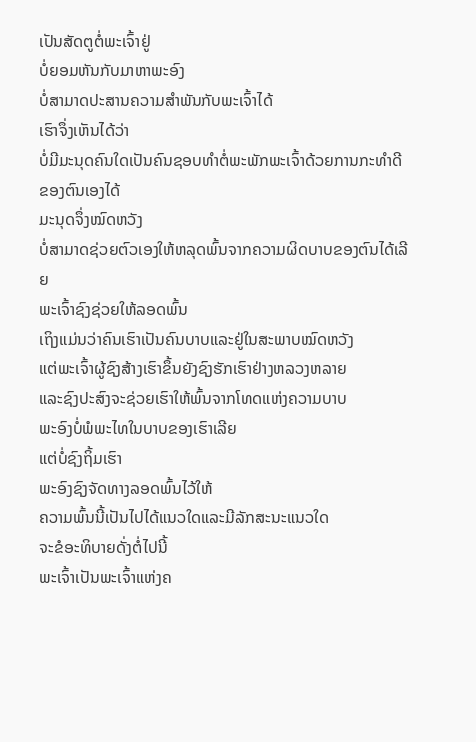ເປັນສັດຕູຕໍ່ພະເຈົ້າຢູ່
ບໍ່ຍອມຫັນກັບມາຫາພະອົງ
ບໍ່ສາມາດປະສານຄວາມສຳພັນກັບພະເຈົ້າໄດ້
ເຮົາຈຶ່ງເຫັນໄດ້ວ່າ
ບໍ່ມີມະນຸດຄົນໃດເປັນຄົນຊອບທຳຕໍ່ພະພັກພະເຈົ້າດ້ວຍການກະທຳດີຂອງຕົນເອງໄດ້
ມະນຸດຈຶ່ງໝົດຫວັງ
ບໍ່ສາມາດຊ່ວຍຕົວເອງໃຫ້ຫລຸດພົ້ນຈາກຄວາມຜິດບາບຂອງຕົນໄດ້ເລີຍ
ພະເຈົ້າຊົງຊ່ວຍໃຫ້ລອດພົ້ນ
ເຖິງແມ່ນວ່າຄົນເຮົາເປັນຄົນບາບແລະຢູ່ໃນສະພາບໝົດຫວັງ
ແຕ່ພະເຈົ້າຜູ້ຊົງສ້າງເຮົາຂຶ້ນຍັງຊົງຮັກເຮົາຢ່າງຫລວງຫລາຍ
ແລະຊົງປະສົງຈະຊ່ວຍເຮົາໃຫ້ພົ້ນຈາກໂທດແຫ່ງຄວາມບາບ
ພະອົງບໍ່ພໍພະໄທໃນບາບຂອງເຮົາເລີຍ
ແຕ່ບໍ່ຊົງຖິ້ມເຮົາ
ພະອົງຊົງຈັດທາງລອດພົ້ນໄວ້ໃຫ້
ຄວາມພົ້ນນີ້ເປັນໄປໄດ້ແນວໃດແລະມີລັກສະນະແນວໃດ
ຈະຂໍອະທິບາຍດັ່ງຕໍ່ໄປນີ້
ພະເຈົ້າເປັນພະເຈົ້າແຫ່ງຄ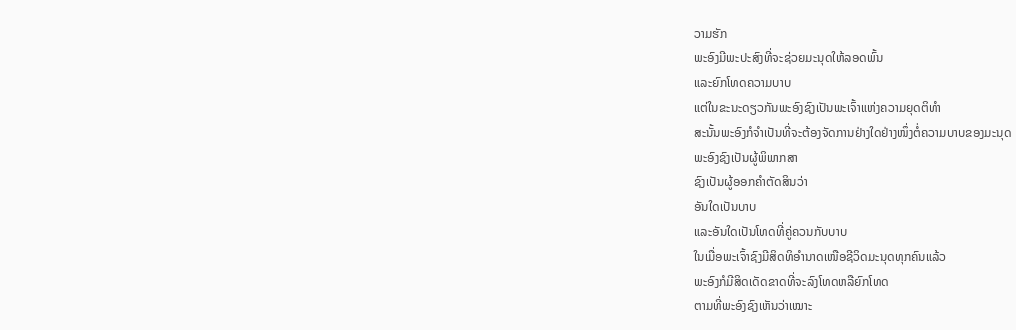ວາມຮັກ
ພະອົງມີພະປະສົງທີ່ຈະຊ່ວຍມະນຸດໃຫ້ລອດພົ້ນ
ແລະຍົກໂທດຄວາມບາບ
ແຕ່ໃນຂະນະດຽວກັນພະອົງຊົງເປັນພະເຈົ້າແຫ່ງຄວາມຍຸດຕິທຳ
ສະນັ້ນພະອົງກໍຈຳເປັນທີ່ຈະຕ້ອງຈັດການຢ່າງໃດຢ່າງໜຶ່ງຕໍ່ຄວາມບາບຂອງມະນຸດ
ພະອົງຊົງເປັນຜູ້ພິພາກສາ
ຊົງເປັນຜູ້ອອກຄຳຕັດສິນວ່າ
ອັນໃດເປັນບາບ
ແລະອັນໃດເປັນໂທດທີ່ຄູ່ຄວນກັບບາບ
ໃນເມື່ອພະເຈົ້າຊົງມີສິດທິອຳນາດເໜືອຊີວິດມະນຸດທຸກຄົນແລ້ວ
ພະອົງກໍມີສິດເດັດຂາດທີ່ຈະລົງໂທດຫລືຍົກໂທດ
ຕາມທີ່ພະອົງຊົງເຫັນວ່າເໝາະ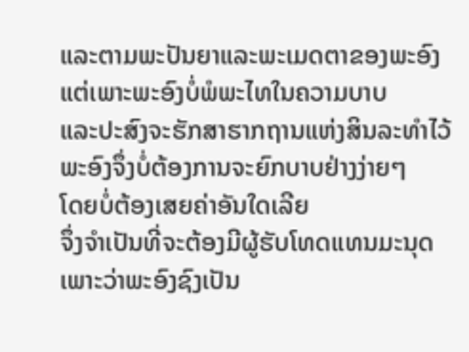ແລະຕາມພະປັນຍາແລະພະເມດຕາຂອງພະອົງ
ແຕ່ເພາະພະອົງບໍ່ພໍພະໄທໃນຄວາມບາບ
ແລະປະສົງຈະຮັກສາຮາກຖານແຫ່ງສິນລະທຳໄວ້
ພະອົງຈຶ່ງບໍ່ຕ້ອງການຈະຍົກບາບຢ່າງງ່າຍໆ
ໂດຍບໍ່ຕ້ອງເສຍຄ່າອັນໃດເລີຍ
ຈຶ່ງຈຳເປັນທີ່ຈະຕ້ອງມີຜູ້ຮັບໂທດແທນມະນຸດ
ເພາະວ່າພະອົງຊົງເປັນ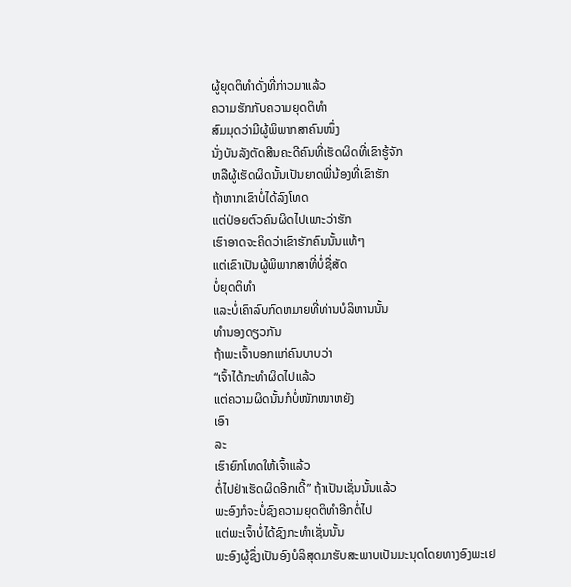ຜູ້ຍຸດຕິທຳດັ່ງທີ່ກ່າວມາແລ້ວ
ຄວາມຮັກກັບຄວາມຍຸດຕິທຳ
ສົມມຸດວ່າມີຜູ້ພິພາກສາຄົນໜຶ່ງ
ນັ່ງບັນລັງຕັດສີນຄະດີຄົນທີ່ເຮັດຜິດທີ່ເຂົາຮູ້ຈັກ
ຫລືຜູ້ເຮັດຜິດນັ້ນເປັນຍາດພີ່ນ້ອງທີ່ເຂົາຮັກ
ຖ້າຫາກເຂົາບໍ່ໄດ້ລົງໂທດ
ແຕ່ປ່ອຍຕົວຄົນຜິດໄປເພາະວ່າຮັກ
ເຮົາອາດຈະຄິດວ່າເຂົາຮັກຄົນນັ້ນແທ້ໆ
ແຕ່ເຂົາເປັນຜູ້ພິພາກສາທີ່ບໍ່ຊື່ສັດ
ບໍ່ຍຸດຕິທຳ
ແລະບໍ່ເຄົາລົບກົດຫມາຍທີ່ທ່ານບໍລິຫານນັ້ນ
ທຳນອງດຽວກັນ
ຖ້າພະເຈົ້າບອກແກ່ຄົນບາບວ່າ
“ເຈົ້າໄດ້ກະທຳຜິດໄປແລ້ວ
ແຕ່ຄວາມຜິດນັ້ນກໍບໍ່ໜັກໜາຫຍັງ
ເອົາ
ລະ
ເຮົາຍົກໂທດໃຫ້ເຈົ້າແລ້ວ
ຕໍ່ໄປຢ່າເຮັດຜິດອີກເດີ້” ຖ້າເປັນເຊັ່ນນັ້ນແລ້ວ
ພະອົງກໍຈະບໍ່ຊົງຄວາມຍຸດຕິທຳອີກຕໍ່ໄປ
ແຕ່ພະເຈົ້າບໍ່ໄດ້ຊົງກະທຳເຊັ່ນນັ້ນ
ພະອົງຜູ້ຊຶ່ງເປັນອົງບໍລິສຸດມາຮັບສະພາບເປັນມະນຸດໂດຍທາງອົງພະເຢ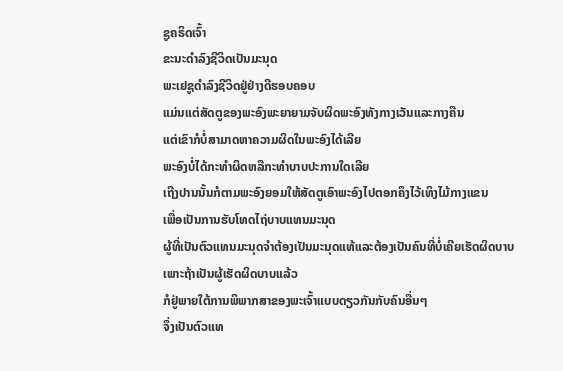ຊູຄຣິດເຈົ້າ
ຂະນະດຳລົງຊີວິດເປັນມະນຸດ
ພະເຢຊູດຳລົງຊີວິດຢູ່ຢ່າງດີຮອບຄອບ
ແມ່ນແຕ່ສັດຕູຂອງພະອົງພະຍາຍາມຈັບຜິດພະອົງທັງກາງເວັນແລະກາງຄືນ
ແຕ່ເຂົາກໍບໍ່ສາມາດຫາຄວາມຜິດໃນພະອົງໄດ້ເລີຍ
ພະອົງບໍ່ໄດ້ກະທຳຜິດຫລືກະທຳບາບປະການໃດເລີຍ
ເຖີງປານນັ້ນກໍຕາມພະອົງຍອມໃຫ້ສັດຕູເອົາພະອົງໄປຕອກຄຶງໄວ້ເທິງໄມ້ກາງແຂນ
ເພື່ອເປັນການຮັບໂທດໄຖ່ບາບແທນມະນຸດ
ຜູ້ທີ່ເປັນຕົວແທນມະນຸດຈຳຕ້ອງເປັນມະນຸດແທ້ແລະຕ້ອງເປັນຄົນທີ່ບໍ່ເຄີຍເຮັດຜິດບາບ
ເພາະຖ້າເປັນຜູ້ເຮັດຜິດບາບແລ້ວ
ກໍຢູ່ພາຍໃຕ້ການພິພາກສາຂອງພະເຈົ້າແບບດຽວກັນກັບຄົນອື່ນໆ
ຈຶ່ງເປັນຕົວແທ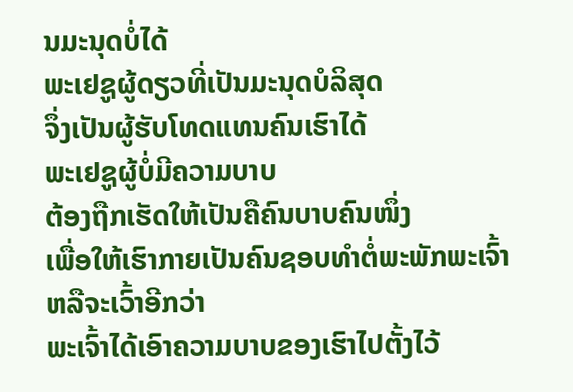ນມະນຸດບໍ່ໄດ້
ພະເຢຊູຜູ້ດຽວທີ່ເປັນມະນຸດບໍລິສຸດ
ຈຶ່ງເປັນຜູ້ຮັບໂທດແທນຄົນເຮົາໄດ້
ພະເຢຊູຜູ້ບໍ່ມີຄວາມບາບ
ຕ້ອງຖືກເຮັດໃຫ້ເປັນຄືຄົນບາບຄົນໜຶ່ງ
ເພື່ອໃຫ້ເຮົາກາຍເປັນຄົນຊອບທຳຕໍ່ພະພັກພະເຈົ້າ
ຫລືຈະເວົ້າອີກວ່າ
ພະເຈົ້າໄດ້ເອົາຄວາມບາບຂອງເຮົາໄປຕັ້ງໄວ້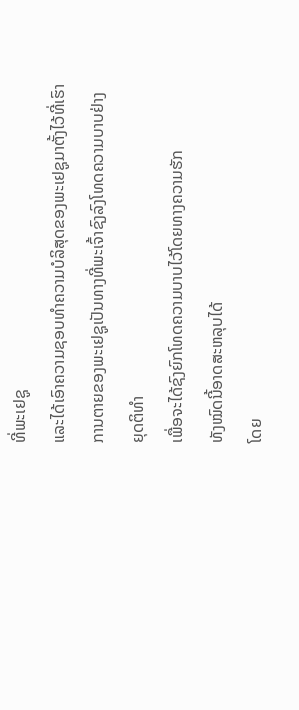ທີ່ພະເຢຊູ
ແລະໄດ້ເອົາຄວາມຊອບທຳຄວາມບໍລິສຸດຂອງພະເຢຊູມາຕັ້ງໄວ້ທີ່ເຮົາ
ການຕາຍຂອງພະເຢຊູເປັນທາງທີ່ພະເຈົ້າຊົງລົງໂທດຄວາມບາບຢ່າງຍຸດຕິທຳ
ເພື່ອຈະໄດ້ຊົງຍົກໂທດຄວາມບາບໄວ້ໂດຍທາງຄວາມຮັກ
ທັງໝົດນີ້ອາດສະຫລຸບໄດ້
ໂດຍ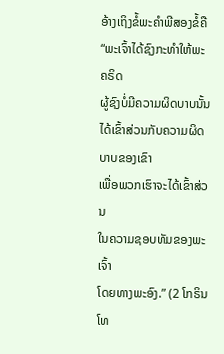ອ້າງເຖິງຂໍ້ພະຄຳພີສອງຂໍ້ຄື
“ພະເຈົ້າໄດ້ຊົງກະທຳໃຫ້ພະຄຣິດ
ຜູ້ຊົງບໍ່ມີຄວາມຜິດບາບນັ້ນ
ໄດ້ເຂົ້າສ່ວນກັບຄວາມຜິດບາບຂອງເຂົາ
ເພື່ອພວກເຮົາຈະໄດ້ເຂົ້າສ່ວນ
ໃນຄວາມຊອບທັມຂອງພະເຈົ້າ
ໂດຍທາງພະອົງ.” (2 ໂກຣິນໂທ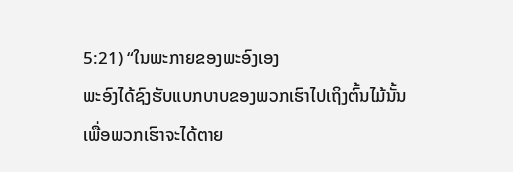5:21) “ໃນພະກາຍຂອງພະອົງເອງ
ພະອົງໄດ້ຊົງຮັບແບກບາບຂອງພວກເຮົາໄປເຖິງຕົ້ນໄມ້ນັ້ນ
ເພື່ອພວກເຮົາຈະໄດ້ຕາຍ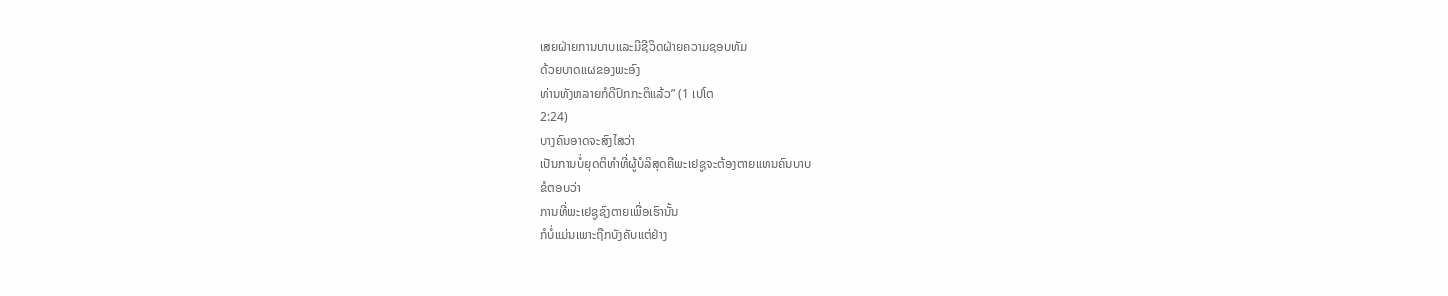ເສຍຝ່າຍການບາບແລະມີຊີວິດຝ່າຍຄວາມຊອບທັມ
ດ້ວຍບາດແຜຂອງພະອົງ
ທ່ານທັງຫລາຍກໍດີປົກກະຕິແລ້ວ” (1 ເປໂຕ
2:24)
ບາງຄົນອາດຈະສົງໄສວ່າ
ເປັນການບໍ່ຍຸດຕິທຳທີ່ຜູ້ບໍລິສຸດຄືພະເຢຊູຈະຕ້ອງຕາຍແທນຄົນບາບ
ຂໍຕອບວ່າ
ການທີ່ພະເຢຊູຊົງຕາຍເພື່ອເຮົານັ້ນ
ກໍບໍ່ແມ່ນເພາະຖືກບັງຄັບແຕ່ຢ່າງ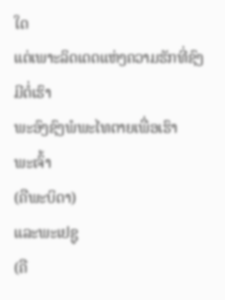ໃດ
ແຕ່ເພາະລິດເດດແຫ່ງຄວາມຮັກທີ່ຊົງມີຕໍ່ເຮົາ
ພະອົງຊົງພໍພະໄທຕາຍເພື່ອເຮົາ
ພະເຈົ້າ
(ຄືພະບິດາ)
ແລະພະເຢຊູ
(ຄື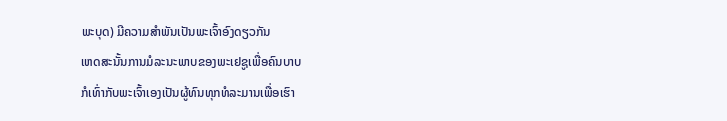ພະບຸດ) ມີຄວາມສຳພັນເປັນພະເຈົ້າອົງດຽວກັນ
ເຫດສະນັ້ນການມໍລະນະພາບຂອງພະເຢຊູເພື່ອຄົນບາບ
ກໍເທົ່າກັບພະເຈົ້າເອງເປັນຜູ້ທົນທຸກທໍລະມານເພື່ອເຮົາ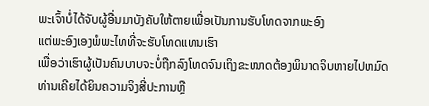ພະເຈົ້າບໍ່ໄດ້ຈັບຜູ້ອື່ນມາບັງຄັບໃຫ້ຕາຍເພື່ອເປັນການຮັບໂທດຈາກພະອົງ
ແຕ່ພະອົງເອງພໍພະໄທທີ່ຈະຮັບໂທດແທນເຮົາ
ເພື່ອວ່າເຮົາຜູ້ເປັນຄົນບາບຈະບໍ່ຖືກລົງໂທດຈົນເຖິງຂະໜາດຕ້ອງພິນາດຈິບຫາຍໄປຫມົດ
ທ່ານເຄີຍໄດ້ຍິນຄວາມຈິງສີ່ປະການຫຼື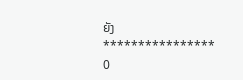ຍັງ
****************
0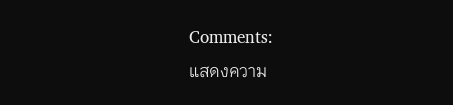Comments:
แสดงความ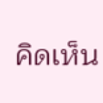คิดเห็น